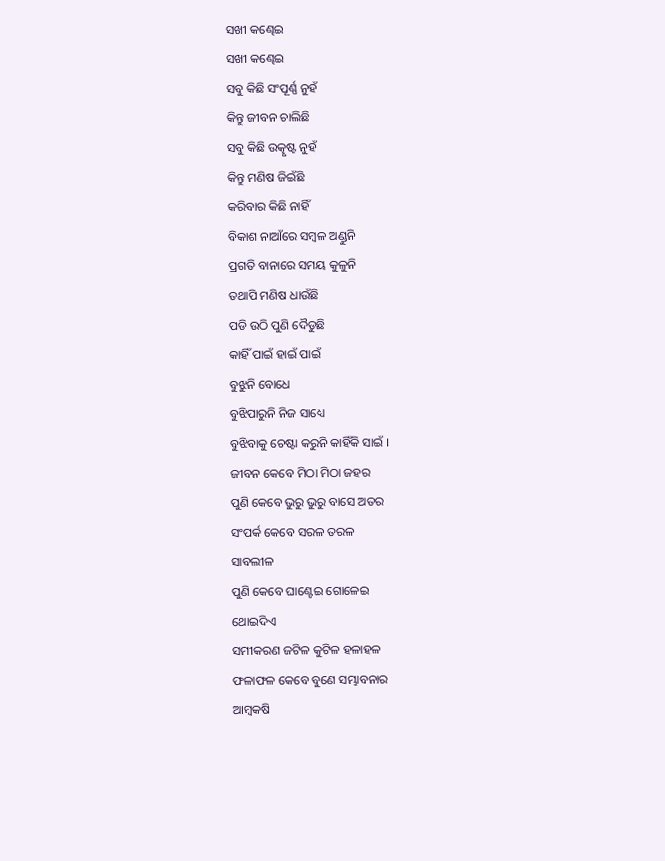ସଖୀ କଣ୍ଢେଇ
ସଖୀ କଣ୍ଢେଇ
ସବୁ କିଛି ସଂପୂର୍ଣ୍ଣ ନୁହଁ
କିନ୍ତୁ ଜୀବନ ଚାଲିଛି
ସବୁ କିଛି ଉତ୍କୃଷ୍ଟ ନୁହଁ
କିନ୍ତୁ ମଣିଷ ଜିଇଁଛି
କରିବାର କିଛି ନାହିଁ
ବିକାଶ ନାଆଁରେ ସମ୍ବଳ ଅଣ୍ଡୁନି
ପ୍ରଗତି ବାନାରେ ସମୟ କୁଳୁନି
ତଥାପି ମଣିଷ ଧାଉଁଛି
ପଡି ଉଠି ପୁଣି ଦୈଡୁଛି
କାହିଁ ପାଇଁ ହାଇଁ ପାଇଁ
ବୁଝୁନି ବୋଧେ
ବୁଝିପାରୁନି ନିଜ ସାଧ୍ୟେ
ବୁଝିବାକୁ ଚେଷ୍ଟା କରୁନି କାହିଁକି ସାଇଁ ।
ଜୀବନ କେବେ ମିଠା ମିଠା ଜହର
ପୁଣି କେବେ ଭୁରୁ ଭୁରୁ ବାସେ ଅତର
ସଂପର୍କ କେବେ ସରଳ ତରଳ
ସାବଲୀଳ
ପୁଣି କେବେ ଘାଣ୍ଟେଇ ଗୋଳେଇ
ଥୋଇଦିଏ
ସମୀକରଣ ଜଟିଳ କୁଟିଳ ହଳାହଳ
ଫଳାଫଳ କେବେ ବୁଣେ ସମ୍ଭାବନାର
ଆମ୍ବକଷି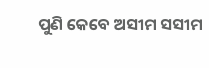ପୁଣି କେବେ ଅସୀମ ସସୀମ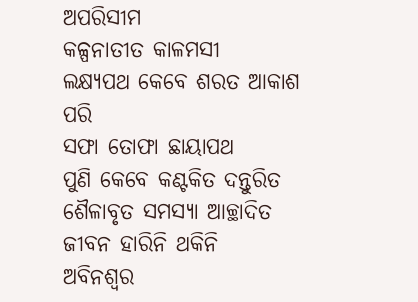ଅପରିସୀମ
କଳ୍ପନାତୀତ କାଳମସୀ
ଲକ୍ଷ୍ୟପଥ କେବେ ଶରତ ଆକାଶ ପରି
ସଫା ତୋଫା ଛାୟାପଥ
ପୁଣି କେବେ କଣ୍ଟକିତ ଦନ୍ତୁରିତ ଶୈଳାବୃତ ସମସ୍ୟା ଆଚ୍ଛାଦିତ
ଜୀବନ ହାରିନି ଥକିନି
ଅବିନଶ୍ଵର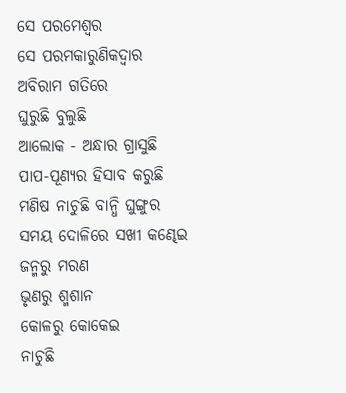ସେ ପରମେଶ୍ଵର
ସେ ପରମକାରୁଣିକଦ୍ଵାର
ଅବିରାମ ଗତିରେ
ଘୁରୁଛି ବୁଲୁଛି
ଆଲୋକ - ଅନ୍ଧାର ଗ୍ରାସୁଛି
ପାପ-ପୂଣ୍ୟର ହିସାବ କରୁଛି
ମଣିଷ ନାଚୁଛି ବାନ୍ଧି ଘୁଙ୍ଗୁର
ସମୟ ଦୋଳିରେ ସଖୀ କଣ୍ଢେଇ
ଜନ୍ମରୁ ମରଣ
ଭୃଣରୁ ଶ୍ମଶାନ
କୋଳରୁ କୋକେଇ
ନାଚୁଛି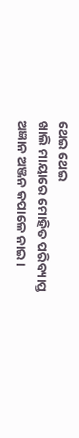ଥେଇ ଥେଇ
ଖାଲି ମାୟାରେ ମୋହିତ ପରିବ୍ୟାପ୍ତ
ଅଜ୍ଞାନ ଅଞ୍ଜନ କପାଳେ ନାଇ ।